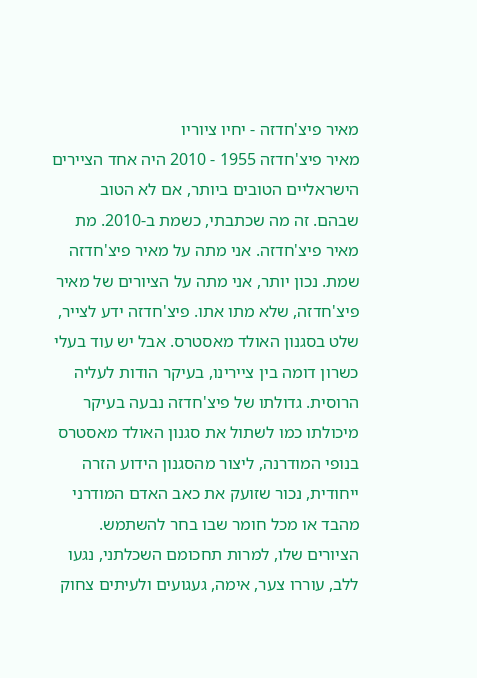מאיר פיצ'חדזה - יחיו ציוריו
מאיר פיצ'חדזה 1955 - 2010 היה אחד הציירים הישראליים הטובים ביותר, אם לא הטוב שבהם. זה מה שכתבתי, כשמת ב-2010. מת מאיר פיצ'חדזה. אני מתה על מאיר פיצ'חדזה שמת. נכון יותר, אני מתה על הציורים של מאיר פיצ'חדזה, שלא מתו אתו. פיצ'חדזה ידע לצייר, שלט בסגנון האולד מאסטרס. אבל יש עוד בעלי כשרון דומה בין ציירינו, בעיקר הודות לעליה הרוסית. גדולתו של פיצ'חדזה נבעה בעיקר מיכולתו כמו לשתול את סגנון האולד מאסטרס בנופי המודרנה, ליצור מהסגנון הידוע הזרה ייחודית, נכור שזועק את כאב האדם המודרני מהבד או מכל חומר שבו בחר להשתמש. הציורים שלו, למרות תחכומם השכלתני, נגעו ללב, עוררו צער, אימה, געגועים ולעיתים צחוק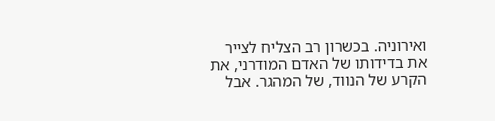ואירוניה. בכשרון רב הצליח לצייר את בדידותו של האדם המודרני, את הקרע של הנווד, של המהגר. אבל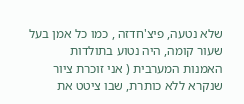שלא נטעה, פיצ'חדזה , כמו כל אמן בעל שעור קומה, היה נטוע בתולדות האמנות המערבית ( אני זוכרת ציור שנקרא ללא כותרת, שבו ציטט את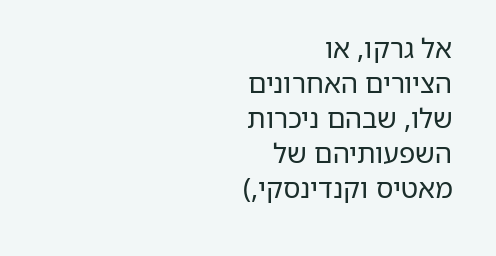אל גרקו, או הציורים האחרונים שלו, שבהם ניכרות השפעותיהם של מאטיס וקנדינסקי,)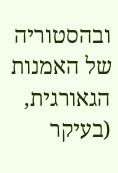ובהסטוריה של האמנות הגאורגית, (בעיקר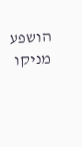הושפע מניקו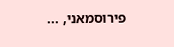פירוסמאני, ...